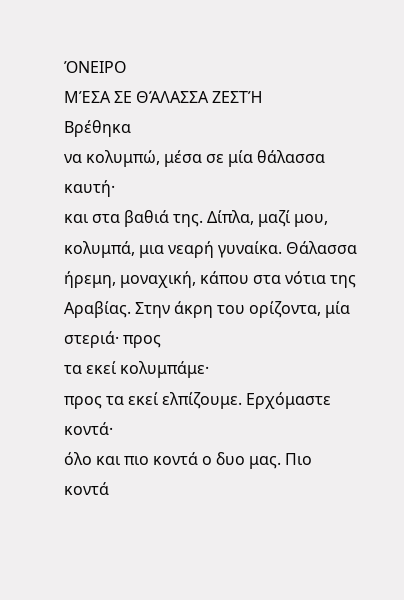ΌΝΕΙΡΟ
ΜΈΣΑ ΣΕ ΘΆΛΑΣΣΑ ΖΕΣΤΉ
Βρέθηκα
να κολυμπώ, μέσα σε μία θάλασσα καυτή·
και στα βαθιά της. Δίπλα, μαζί μου,
κολυμπά, μια νεαρή γυναίκα. Θάλασσα
ήρεμη, μοναχική, κάπου στα νότια της
Αραβίας. Στην άκρη του ορίζοντα, μία
στεριά· προς
τα εκεί κολυμπάμε·
προς τα εκεί ελπίζουμε. Ερχόμαστε κοντά·
όλο και πιο κοντά ο δυο μας. Πιο κοντά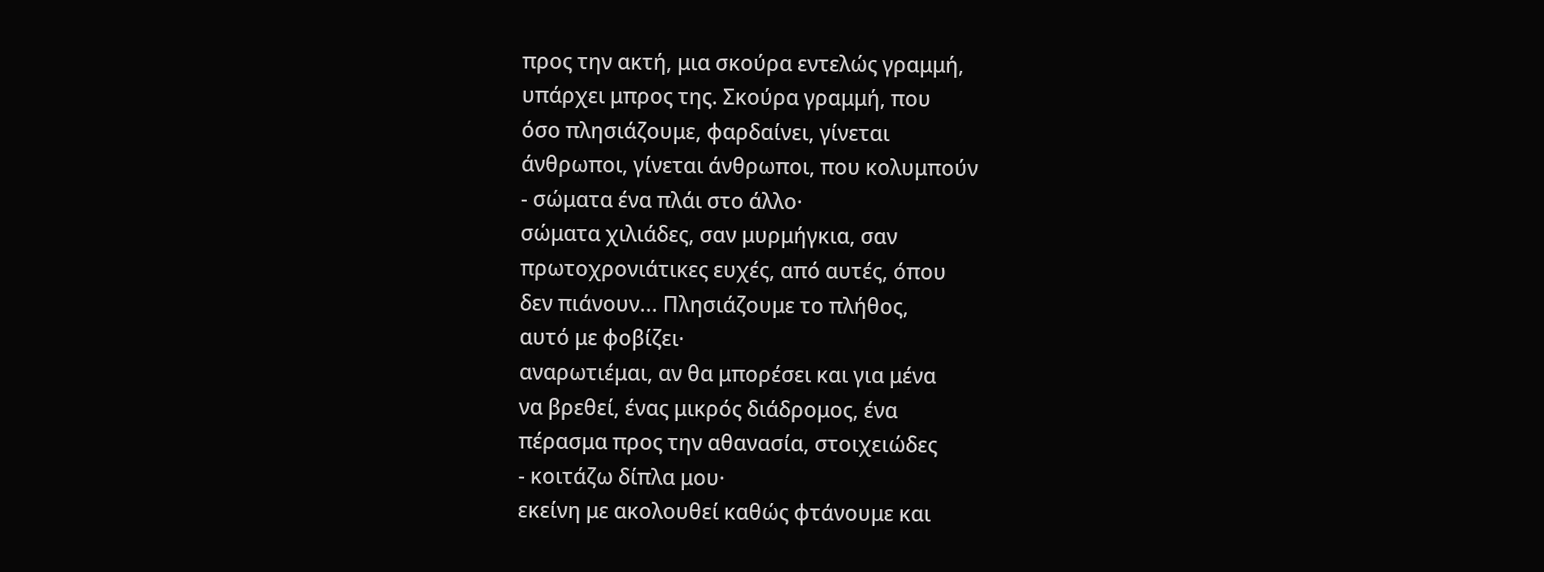προς την ακτή, μια σκούρα εντελώς γραμμή,
υπάρχει μπρος της. Σκούρα γραμμή, που
όσο πλησιάζουμε, φαρδαίνει, γίνεται
άνθρωποι, γίνεται άνθρωποι, που κολυμπούν
- σώματα ένα πλάι στο άλλο·
σώματα χιλιάδες, σαν μυρμήγκια, σαν
πρωτοχρονιάτικες ευχές, από αυτές, όπου
δεν πιάνουν... Πλησιάζουμε το πλήθος,
αυτό με φοβίζει·
αναρωτιέμαι, αν θα μπορέσει και για μένα
να βρεθεί, ένας μικρός διάδρομος, ένα
πέρασμα προς την αθανασία, στοιχειώδες
- κοιτάζω δίπλα μου·
εκείνη με ακολουθεί καθώς φτάνουμε και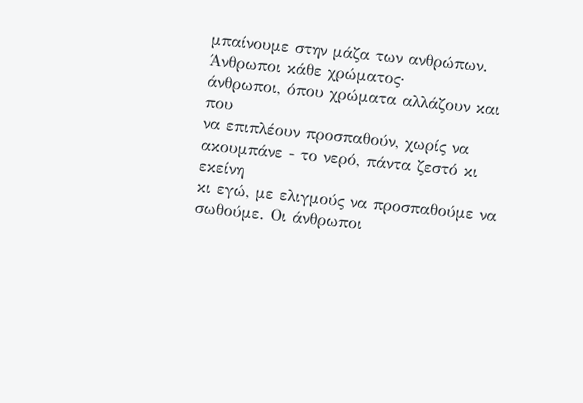μπαίνουμε στην μάζα των ανθρώπων.
Άνθρωποι κάθε χρώματος·
άνθρωποι, όπου χρώματα αλλάζουν και που
να επιπλέουν προσπαθούν, χωρίς να
ακουμπάνε - το νερό, πάντα ζεστό κι εκείνη
κι εγώ, με ελιγμούς να προσπαθούμε να
σωθούμε. Οι άνθρωποι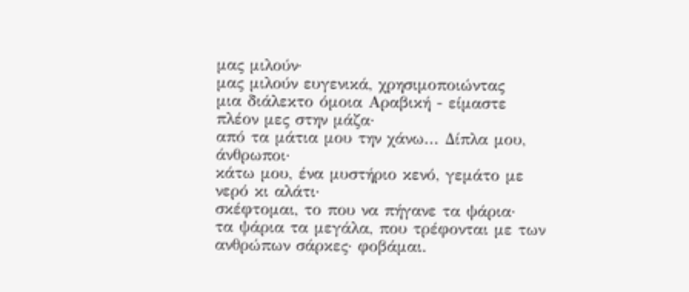μας μιλούν·
μας μιλούν ευγενικά, χρησιμοποιώντας
μια διάλεκτο όμοια Αραβική - είμαστε
πλέον μες στην μάζα·
από τα μάτια μου την χάνω... Δίπλα μου,
άνθρωποι·
κάτω μου, ένα μυστήριο κενό, γεμάτο με
νερό κι αλάτι·
σκέφτομαι, το που να πήγανε τα ψάρια·
τα ψάρια τα μεγάλα, που τρέφονται με των
ανθρώπων σάρκες· φοβάμαι.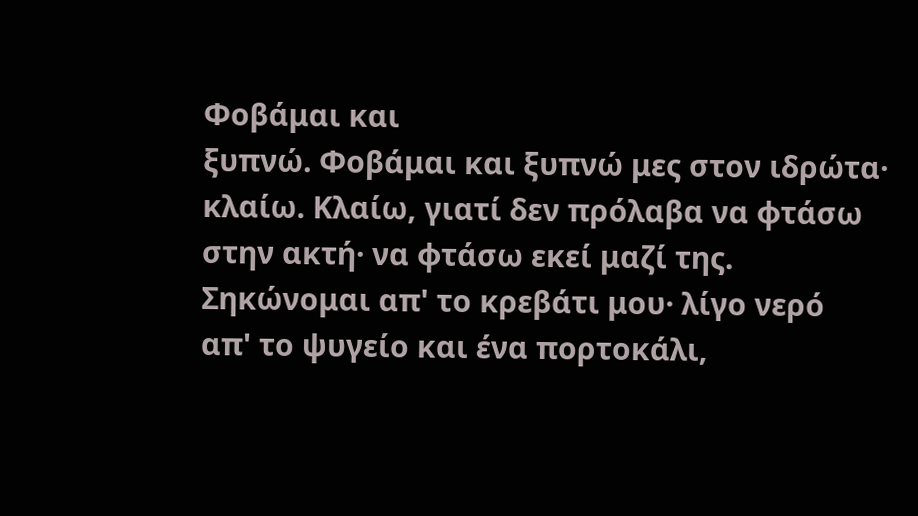Φοβάμαι και
ξυπνώ. Φοβάμαι και ξυπνώ μες στον ιδρώτα·
κλαίω. Κλαίω, γιατί δεν πρόλαβα να φτάσω
στην ακτή· να φτάσω εκεί μαζί της.
Σηκώνομαι απ' το κρεβάτι μου· λίγο νερό
απ' το ψυγείο και ένα πορτοκάλι,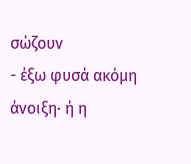σώζουν
- έξω φυσά ακόμη άνοιξη· ή η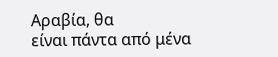Αραβία, θα
είναι πάντα από μένα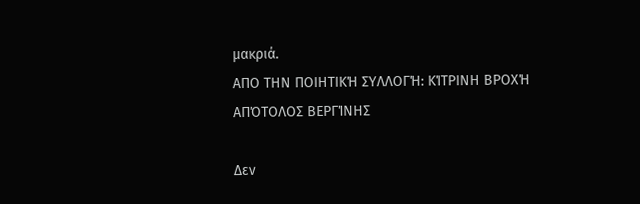μακριά.
AΠΟ ΤΗΝ ΠΟΙΗΤΙΚΉ ΣΥΛΛΟΓΉ: ΚΊΤΡΙΝΗ ΒΡΟΧΉ
ΑΠΌΤΟΛΟΣ ΒΕΡΓΊΝΗΣ

Δεν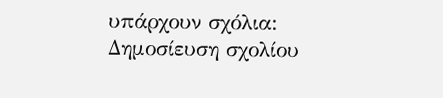υπάρχουν σχόλια:
Δημοσίευση σχολίου